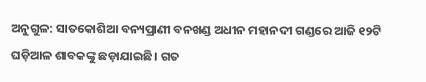ଅନୁଗୁଳ: ସାତକୋଶିଆ ବନ୍ୟପ୍ରାଣୀ ବନଖଣ୍ଡ ଅଧୀନ ମହାନଦୀ ଗଣ୍ଡରେ ଆଜି ୧୨ଟି ଘଡ଼ିଆଳ ଶାବକଙ୍କୁ ଛଡ଼ାଯାଇଛି। ଗତ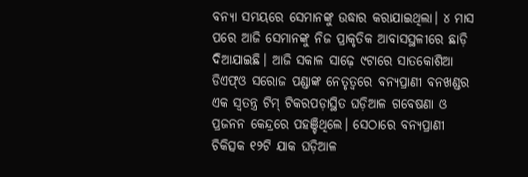ବନ୍ୟା ସମୟରେ ସେମାନଙ୍କୁ ଉଦ୍ଧାର କରାଯାଇଥିଲା। ୪ ମାସ ପରେ ଆଜି ସେମାନଙ୍କୁ ନିଜ ପ୍ରାକୃତିକ ଆବାସସ୍ଥଳୀରେ ଛାଡ଼ି ଦିଆଯାଇଛି। ଆଜି ସକାଳ ସାଢ଼େ ୯ଟାରେ ସାତକୋଶିଆ ଡିଏଫ୍‌ଓ ସରୋଜ ପଣ୍ଡାଙ୍କ ନେତୃତ୍ବରେ ବନ୍ୟପ୍ରାଣୀ ବନଖଣ୍ଡର ଏକ ସ୍ବତନ୍ତ୍ର ଟିମ୍‌ ଟିକରପଡ଼ାସ୍ଥିତ ଘଡ଼ିଆଳ ଗବେଷଣା ଓ ପ୍ରଜନନ କେନ୍ଦ୍ରରେ ପହଞ୍ଚିଥିଲେ। ସେଠାରେ ବନ୍ୟପ୍ରାଣୀ ଚିକିତ୍ସକ ୧୨ଟି ଯାକ ଘଡ଼ିଆଳ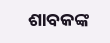ଶାବକଙ୍କ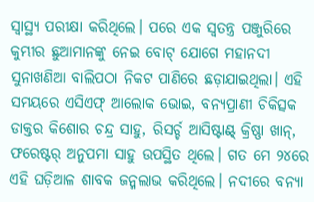ସ୍ବାସ୍ଥ୍ୟ ପରୀକ୍ଷା କରିଥିଲେ। ପରେ ଏକ ସ୍ବତନ୍ତ୍ର ପଞ୍ଜୁରିରେ କୁମ୍ଭୀର ଛୁଆମାନଙ୍କୁ ନେଇ ବୋଟ୍‌ ଯୋଗେ ମହାନଦୀ ସୁନାଖଣିଆ ବାଲିପଠା ନିକଟ ପାଣିରେ ଛଡ଼ାଯାଇଥିଲା। ଏହି ସମୟରେ ଏସିଏଫ୍‌ ଆଲୋକ ଭୋଇ, ବନ୍ୟପ୍ରାଣୀ ଚିକିତ୍ସକ ଡାକ୍ତର କିଶୋର ଚନ୍ଦ୍ର ସାହୁ, ରିସର୍ଚ୍ଚ ଆସିଷ୍ଟାଣ୍ଟ୍‌ କ୍ରିଷ୍ଣା ଖାନ୍‌, ଫରେଷ୍ଟର୍‌ ଅନୁପମା ସାହୁ ଉପସ୍ଥିତ ଥିଲେ। ଗତ ମେ ୨୪ରେ ଏହି ଘଡ଼ିଆଳ ଶାବକ ଜନ୍ମଲାଭ କରିଥିଲେ। ନଦୀରେ ବନ୍ୟା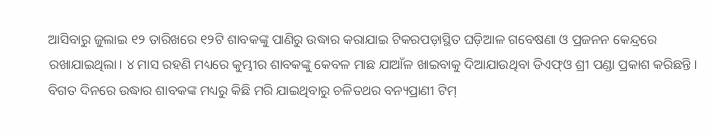ଆସିବାରୁ ଜୁଲାଇ ୧୨ ତାରିଖରେ ୧୨ଟି ଶାବକଙ୍କୁ ପାଣିରୁ ଉଦ୍ଧାର କରାଯାଇ ଟିକରପଡ଼ାସ୍ଥିତ ଘଡ଼ିଆଳ ଗବେଷଣା ଓ ପ୍ରଜନନ କେନ୍ଦ୍ରରେ ରଖାଯାଇଥିଲା। ୪ ମାସ ରହଣି ମଧ୍ୟରେ କୁମ୍ଭୀର ଶାବକଙ୍କୁ କେବଳ ମାଛ ଯାଆଁଳ ଖାଇବାକୁ ଦିଆଯାଉଥିବା ଡିଏଫ୍‌ଓ ଶ୍ରୀ ପଣ୍ଡା ପ୍ରକାଶ କରିଛନ୍ତି। ବିଗତ ଦିନରେ ଉଦ୍ଧାର ଶାବକଙ୍କ ମଧ୍ୟରୁ କିଛି ମରି ଯାଇଥିବାରୁ ଚଳିତଥର ବନ୍ୟପ୍ରାଣୀ ଟିମ୍‌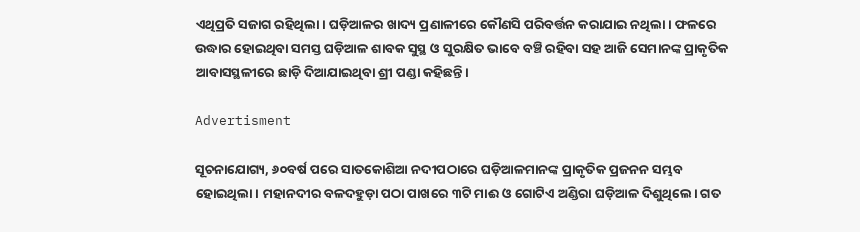ଏଥିପ୍ରତି ସଜାଗ ରହିଥିଲା। ଘଡ଼ିଆଳର ଖାଦ୍ୟ ପ୍ରଣାଳୀରେ କୌଣସି ପରିବର୍ତ୍ତନ କରାଯାଇ ନଥିଲା। ଫଳରେ ଉଦ୍ଧାର ହୋଇଥିବା‌ ସମସ୍ତ ଘଡ଼ିଆଳ ଶାବକ ସୁସ୍ଥ ଓ ସୁରକ୍ଷିତ ଭାବେ ବଞ୍ଚି ରହିବା ସହ ଆଜି ସେମାନଙ୍କ ପ୍ରାକୃତିକ ଆବାସସ୍ଥଳୀରେ ଛାଡ଼ି ଦିଆଯାଇଥିବା ଶ୍ରୀ ପଣ୍ଡା କହିଛନ୍ତି।

Advertisment

ସୂଚନାଯୋଗ୍ୟ, ୬୦ବର୍ଷ ପରେ ସାତକୋଶିଆ ନଦୀପଠାରେ ଘଡ଼ିଆଳମାନଙ୍କ ପ୍ରାକୃତିକ ପ୍ରଜନନ ସମ୍ଭବ ହୋଇଥିଲା। ମହାନଦୀର ବଳଦହୁଡ଼ା ପଠା ପାଖରେ ୩ଟି ମାଈ ଓ ଗୋଟିଏ ଅଣ୍ଡିରା ଘଡ଼ିଆଳ ଦିଶୁଥିଲେ। ଗତ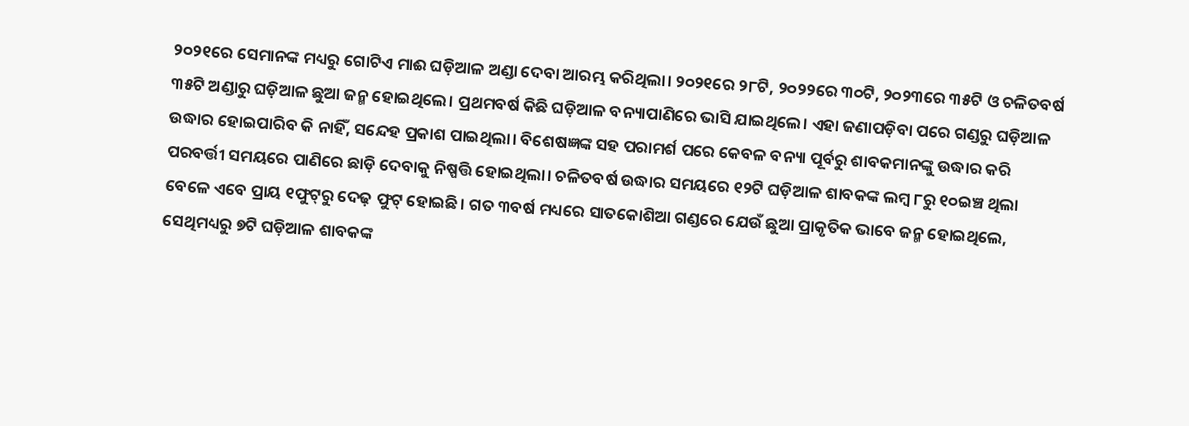୨୦୨୧ରେ ସେମାନଙ୍କ ମଧ୍ୟରୁ ଗୋଟିଏ ମାଈ ଘଡ଼ିଆଳ ଅଣ୍ଡା ଦେବା ଆରମ୍ଭ କରିଥିଲା। ୨୦୨୧ରେ ୨୮ଟି, ୨୦୨୨ରେ ୩୦ଟି, ୨୦୨୩ରେ ୩୫ଟି ଓ ଚଳିତବର୍ଷ ୩୫ଟି ଅଣ୍ଡାରୁ ଘଡ଼ିଆଳ ଛୁଆ ଜନ୍ମ ହୋଇଥିଲେ। ପ୍ରଥମବର୍ଷ କିଛି ଘଡ଼ିଆଳ ବନ୍ୟାପାଣିରେ ଭାସି ଯାଇଥିଲେ। ଏହା ଜଣାପଡ଼ିବା ପରେ ଗଣ୍ଡରୁ ଘଡ଼ିଆଳ ଉଦ୍ଧାର ହୋଇପାରିବ କି ନାହିଁ, ସନ୍ଦେହ ପ୍ରକାଶ ପାଇଥିଲା। ବିଶେଷଜ୍ଞଙ୍କ ସହ ପରାମର୍ଶ ପରେ କେବଳ ବନ୍ୟା ପୂର୍ବରୁ ଶାବକମାନଙ୍କୁ ଉଦ୍ଧାର କରି ପରବର୍ତ୍ତୀ ସମୟରେ ପାଣିରେ ଛାଡ଼ି ଦେବାକୁ ନିଷ୍ପତ୍ତି ହୋଇଥିଲା। ଚଳିତବର୍ଷ ଉଦ୍ଧାର ସମୟରେ ୧୨ଟି ଘଡ଼ିଆଳ ଶାବକଙ୍କ ଲମ୍ବ ୮ରୁ ୧୦ଇଞ୍ଚ ଥିଲା ବେଳେ ଏବେ ପ୍ରାୟ ୧ଫୁଟ୍‌ରୁ ଦେଢ଼ ଫୁଟ୍‌ ହୋଇଛି। ଗତ ୩ବର୍ଷ ମଧ୍ୟରେ ସାତକୋଶିଆ ଗଣ୍ଡରେ ଯେଉଁ ଛୁଆ ପ୍ରାକୃତିକ ଭାବେ ଜନ୍ମ ହୋଇଥିଲେ, ସେଥିମଧ୍ୟରୁ ୭ଟି ଘଡ଼ିଆଳ ଶାବକଙ୍କ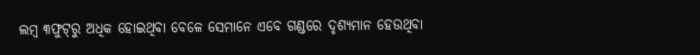ଲମ୍ବ ୩ଫୁଟ୍‌ରୁ ଅଧିକ ହୋଇଥିବା ବେଳେ ସେମାନେ ଏବେ ଗଣ୍ଡରେ ଦୃଶ୍ୟମାନ ହେଉଥିବା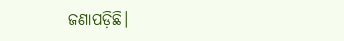ଜଣାପଡ଼ିଛି।